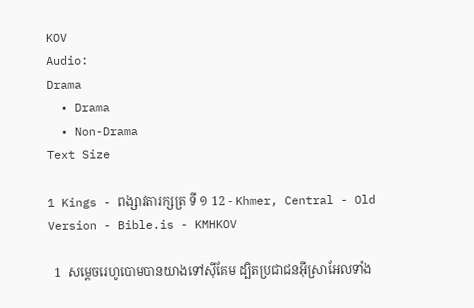KOV
Audio:
Drama
  • Drama
  • Non-Drama
Text Size

1 Kings - ពង្សាវតារក្សត្រ ទី ១ 12 - Khmer, Central - Old Version - Bible.is - KMHKOV

  1  សម្តេចរេហូបោមបានយាងទៅស៊ីគែម ដ្បិតប្រជាជនអ៊ីស្រាអែលទាំង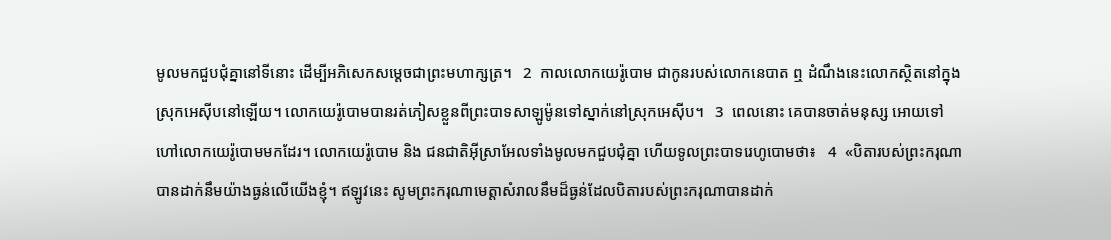មូលមកជួបជុំគ្នានៅទីនោះ ដើម្បីអភិសេកសម្តេចជាព្រះមហាក្សត្រ។   2  កាលលោកយេរ៉ូបោម ជាកូនរបស់លោកនេបាត ឮ ដំណឹងនេះលោកស្ថិតនៅក្នុងស្រុកអេស៊ីបនៅឡើយ។ លោកយេរ៉ូបោមបានរត់ភៀសខ្លួនពីព្រះបាទសាឡូម៉ូនទៅស្នាក់នៅស្រុកអេស៊ីប។   3  ពេលនោះ គេបានចាត់មនុស្ស អោយទៅហៅលោកយេរ៉ូបោមមកដែរ។ លោកយេរ៉ូបោម និង ជនជាតិអ៊ីស្រាអែលទាំងមូលមកជួបជុំគ្នា ហើយទូលព្រះបាទរេហូបោមថា៖   4  «បិតារបស់ព្រះករុណា បានដាក់នឹមយ៉ាងធ្ងន់លើយើងខ្ញុំ។ ឥឡូវនេះ សូមព្រះករុណាមេត្តាសំរាលនឹមដ៏ធ្ងន់ដែលបិតារបស់ព្រះករុណាបានដាក់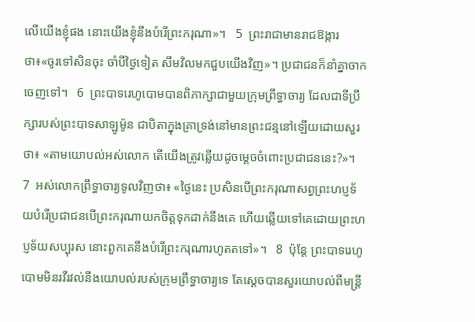លើយើងខ្ញុំផង នោះយើងខ្ញុំនឹងបំរើព្រះករុណា»។   5  ព្រះរាជាមានរាជឱង្ការថា៖«ចូរទៅសិនចុះ ចាំបីថ្ងៃទៀត សឹមវិលមកជួបយើងវិញ»។ ប្រជាជនក៏នាំគ្នាចាកចេញទៅ។   6  ព្រះបាទរេហូបោមបានពិភាក្សាជាមួយក្រុមព្រឹទ្ធាចារ្យ ដែលជាទីប្រឹក្សារបស់ព្រះបាទសាឡូម៉ូន ជាបិតាក្នុងគ្រាទ្រង់នៅមានព្រះជន្មនៅឡើយដោយសួរថា៖ «តាមយោបល់អស់លោក តើយើងត្រូវឆ្លើយដូចម្តេចចំពោះប្រជាជននេះ?»។   7  អស់លោកព្រឹទ្ធាចារ្យទូលវិញថា៖ «ថ្ងៃនេះ ប្រសិនបើព្រះករុណាសព្វព្រះហប្ញទ័យបំរើប្រជាជនបើព្រះករុណាយកចិត្តទុកដាក់នឹងគេ ហើយឆ្លើយទៅគេដោយព្រះហប្ញទ័យសប្បុរស នោះពួកគេនឹងបំរើព្រះករុណារហូតតទៅ»។   8  ប៉ុន្តែ ព្រះបាទរេហូបោមមិនរវីរវល់នឹងយោបល់របស់ក្រុមព្រឹទ្ធាចារ្យទេ តែស្តេចបានសួរយោបល់ពីមន្ត្រី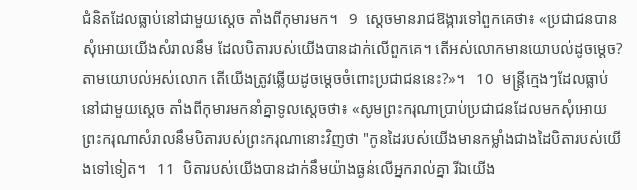ជំនិតដែលធ្លាប់នៅជាមួយស្តេច តាំងពីកុមារមក។   9  ស្តេចមានរាជឱង្ការទៅពួកគេថា៖ «ប្រជាជនបានសុំអោយយើងសំរាលនឹម ដែលបិតារបស់យើងបានដាក់លើពួកគេ។ តើអស់លោកមានយោបល់ដូចម្តេច? តាមយោបល់អស់លោក តើយើងត្រូវឆ្លើយដូចម្តេចចំពោះប្រជាជននេះ?»។   10  មន្ត្រីក្មេងៗដែលធ្លាប់នៅជាមួយស្តេច តាំងពីកុមារមកនាំគ្នាទូលស្តេចថា៖ «សូមព្រះករុណាប្រាប់ប្រជាជនដែលមកសុំអោយព្រះករុណាសំរាលនឹមបិតារបស់ព្រះករុណានោះវិញថា "កូនដៃរបស់យើងមានកម្លាំងជាងដៃបិតារបស់យើងទៅទៀត។   11  បិតារបស់យើងបានដាក់នឹមយ៉ាងធ្ងន់លើអ្នករាល់គ្នា រីឯយើង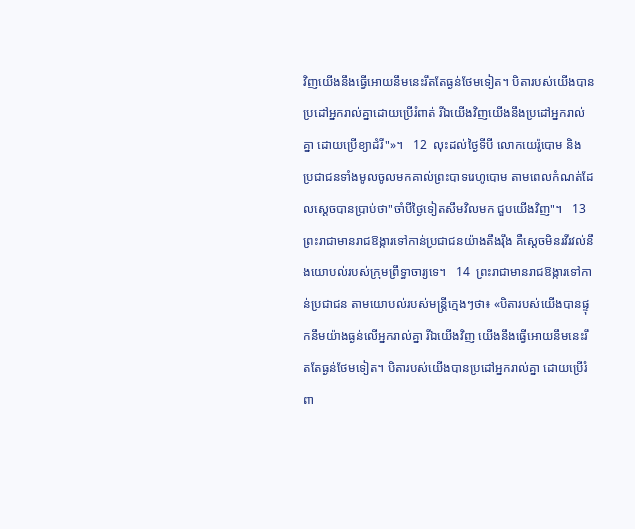វិញយើងនឹងធ្វើអោយនឹមនេះរឹតតែធ្ងន់ថែមទៀត។ បិតារបស់យើងបានប្រដៅអ្នករាល់គ្នាដោយប្រើរំពាត់ រីឯយើងវិញយើងនឹងប្រដៅអ្នករាល់គ្នា ដោយប្រើខ្យាដំរី"»។   12  លុះដល់ថ្ងៃទីបី លោកយេរ៉ូបោម និង ប្រជាជនទាំងមូលចូលមកគាល់ព្រះបាទរេហូបោម តាមពេលកំណត់ដែលស្តេចបានប្រាប់ថា"ចាំបីថ្ងៃទៀតសឹមវិលមក ជួបយើងវិញ"។   13  ព្រះរាជាមានរាជឱង្ការទៅកាន់ប្រជាជនយ៉ាងតឹងរ៉ឹង គឺស្តេចមិនរវីរវល់នឹងយោបល់របស់ក្រុមព្រឹទ្ធាចារ្យទេ។   14  ព្រះរាជាមានរាជឱង្ការទៅកាន់ប្រជាជន តាមយោបល់របស់មន្ត្រីក្មេងៗថា៖ «បិតារបស់យើងបានផ្ទុកនឹមយ៉ាងធ្ងន់លើអ្នករាល់គ្នា រីឯយើងវិញ យើងនឹងធ្វើអោយនឹមនេះរឹតតែធ្ងន់ថែមទៀត។ បិតារបស់យើងបានប្រដៅអ្នករាល់គ្នា ដោយប្រើរំពា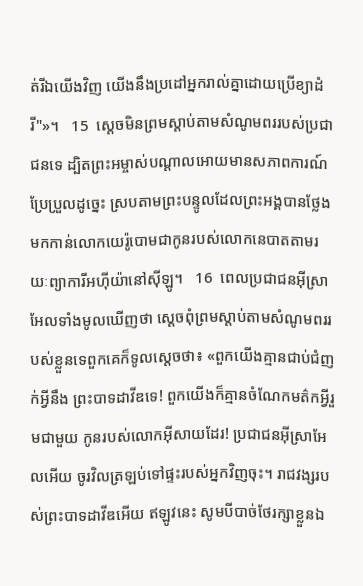ត់រីឯយើងវិញ យើងនឹងប្រដៅអ្នករាល់គ្នាដោយប្រើខ្យាដំរី"»។   15  ស្តេចមិនព្រមស្តាប់តាមសំណូមពររបស់ប្រជាជនទេ ដ្បិតព្រះអម្ចាស់បណ្តាលអោយមានសភាពការណ៍ប្រែប្រួលដូច្នេះ ស្របតាមព្រះបន្ទូលដែលព្រះអង្គបានថ្លែងមកកាន់លោកយេរ៉ូបោមជាកូនរបស់លោកនេបាតតាមរយៈព្យាការីអហ៊ីយ៉ានៅស៊ីឡូ។   16  ពេលប្រជាជនអ៊ីស្រាអែលទាំងមូលឃើញថា ស្តេចពុំព្រមស្តាប់តាមសំណូមពររបស់ខ្លួនទេពួកគេក៏ទូលស្តេចថា៖ «ពួកយើងគ្មានជាប់ជំញក់អ្វីនឹង ព្រះបាទដាវីឌទេ! ពួកយើងក៏គ្មានចំណែកមត៌កអ្វីរួមជាមួយ កូនរបស់លោកអ៊ីសាយដែរ! ប្រជាជនអ៊ីស្រាអែលអើយ ចូរវិលត្រឡប់ទៅផ្ទះរបស់អ្នកវិញចុះ។ រាជវង្សរបស់ព្រះបាទដាវីឌអើយ ឥឡូវនេះ សូមបីបាច់ថែរក្សាខ្លួនឯ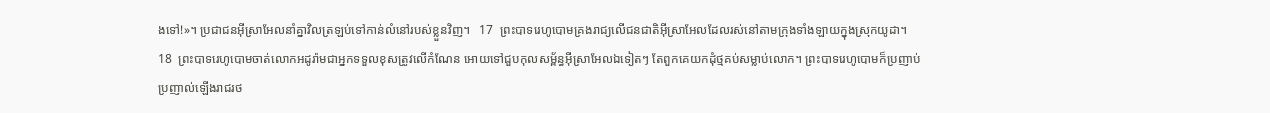ងទៅ!»។ ប្រជាជនអ៊ីស្រាអែលនាំគ្នាវិលត្រឡប់ទៅកាន់លំនៅរបស់ខ្លួនវិញ។   17  ព្រះបាទរេហូបោមគ្រងរាជ្យលើជនជាតិអ៊ីស្រាអែលដែលរស់នៅតាមក្រុងទាំងឡាយក្នុងស្រុកយូដា។   18  ព្រះបាទរេហូបោមចាត់លោកអដូរ៉ាមជាអ្នកទទួលខុសត្រូវលើកំណែន អោយទៅជួបកុលសម្ព័ន្ធអ៊ីស្រាអែលឯទៀតៗ តែពួកគេយកដុំថ្មគប់សម្លាប់លោក។ ព្រះបាទរេហូបោមក៏ប្រញាប់ប្រញាល់ឡើងរាជរថ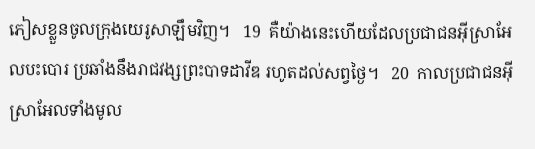ភៀសខ្លួនចូលក្រុងយេរូសាឡឹមវិញ។   19  គឺយ៉ាងនេះហើយដែលប្រជាជនអ៊ីស្រាអែលបះបោរ ប្រឆាំងនឹងរាជវង្សព្រះបាទដាវីឌ រហូតដល់សព្វថ្ងៃ។   20  កាលប្រជាជនអ៊ីស្រាអែលទាំងមូល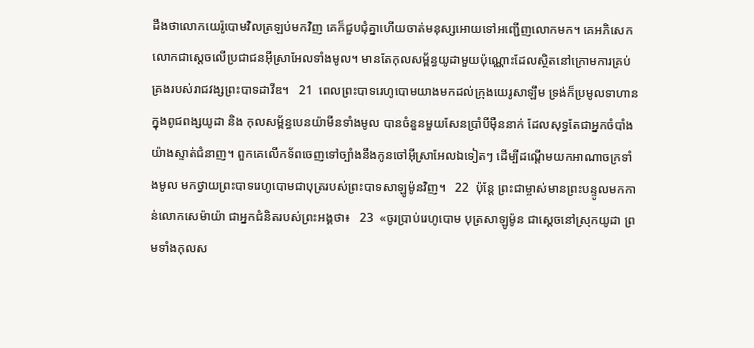ដឹងថាលោកយេរ៉ូបោមវិលត្រឡប់មកវិញ គេក៏ជួបជុំគ្នាហើយចាត់មនុស្សអោយទៅអញ្ជើញលោកមក។ គេអភិសេកលោកជាស្តេចលើប្រជាជនអ៊ីស្រាអែលទាំងមូល។ មានតែកុលសម្ព័ន្ធយូដាមួយប៉ុណ្ណោះដែលស្ថិតនៅក្រោមការគ្រប់គ្រងរបស់រាជវង្សព្រះបាទដាវីឌ។   21  ពេលព្រះបាទរេហូបោមយាងមកដល់ក្រុងយេរូសាឡឹម ទ្រង់ក៏ប្រមូលទាហានក្នុងពូជពង្សយូដា និង កុលសម្ព័ន្ធបេនយ៉ាមីនទាំងមូល បានចំនួនមួយសែនប្រាំបីម៉ឺននាក់ ដែលសុទ្ធតែជាអ្នកចំបាំងយ៉ាងស្ទាត់ជំនាញ។ ពួកគេលើកទ័ពចេញទៅច្បាំងនឹងកូនចៅអ៊ីស្រាអែលឯទៀតៗ ដើម្បីដណ្តើមយកអាណាចក្រទាំងមូល មកថ្វាយព្រះបាទរេហូបោមជាបុត្ររបស់ព្រះបាទសាឡូម៉ូនវិញ។   22  ប៉ុន្តែ ព្រះជាម្ចាស់មានព្រះបន្ទូលមកកាន់លោកសេម៉ាយ៉ា ជាអ្នកជំនិតរបស់ព្រះអង្គថា៖   23  «ចូរប្រាប់រេហូបោម បុត្រសាឡូម៉ូន ជាស្តេចនៅស្រុកយូដា ព្រមទាំងកុលស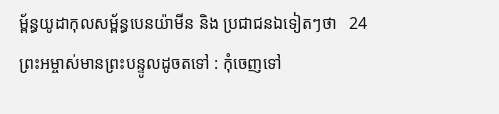ម្ព័ន្ធយូដាកុលសម្ព័ន្ធបេនយ៉ាមីន និង ប្រជាជនឯទៀតៗថា   24  ព្រះអម្ចាស់មានព្រះបន្ទូលដូចតទៅ : កុំចេញទៅ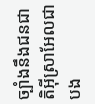ច្បាំងនឹងជនជាតិអ៊ីស្រាអែលជាបង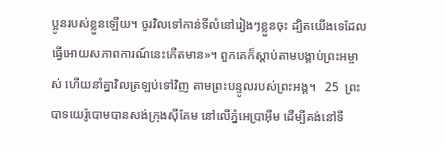ប្អូនរបស់ខ្លួនឡើយ។ ចូរវិលទៅកាន់ទីលំនៅរៀងៗខ្លួនចុះ ដ្បិតយើងទេដែលធ្វើអោយសភាពការណ៍នេះកើតមាន»។ ពួកគេក៏ស្តាប់តាមបង្គាប់ព្រះអម្ចាស់ ហើយនាំគ្នាវិលត្រឡប់ទៅវិញ តាមព្រះបន្ទូលរបស់ព្រះអង្គ។   25  ព្រះបាទយេរ៉ូបោមបានសង់ក្រុងស៊ីគែម នៅលើភ្នំអេប្រាអ៊ីម ដើម្បីគង់នៅទី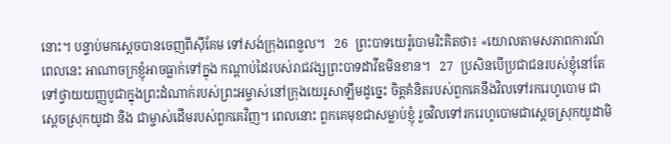នោះ។ បន្ទាប់មកស្តេចបានចេញពីស៊ីគែម ទៅសង់ក្រុងពេនួល។   26  ព្រះបាទយេរ៉ូបោមរិះគិតថា៖ «យោលតាមសភាពការណ៍ពេលនេះ អាណាចក្រខ្ញុំអាចធ្លាក់ទៅក្នុង កណ្តាប់ដៃរបស់រាជវង្សព្រះបាទដាវីឌមិនខាន។   27  ប្រសិនបើប្រជាជនរបស់ខ្ញុំនៅតែទៅថ្វាយយញ្ញបូជាក្នុងព្រះដំណាក់របស់ព្រះអម្ចាស់នៅក្រុងយេរូសាឡឹមដូច្នេះ ចិត្តគំនិតរបស់ពួកគេនឹងវិលទៅរករេហូបោម ជាស្តេចស្រុកយូដា និង ជាម្ចាស់ដើមរបស់ពួកគេវិញ។ ពេលនោះ ពួកគេមុខជាសម្លាប់ខ្ញុំ រួចវិលទៅរករេហូបោមជាស្តេចស្រុកយូដាមិ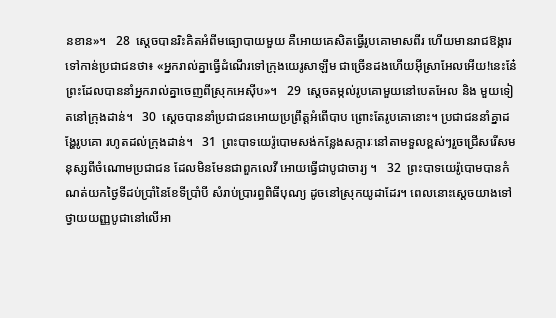នខាន»។   28  ស្តេចបានរិះគិតអំពីមធ្យោបាយមួយ គឺអោយគេសិតធ្វើរូបគោមាសពីរ ហើយមានរាជឱង្ការទៅកាន់ប្រជាជនថា៖ «អ្នករាល់គ្នាធ្វើដំណើរទៅក្រុងយេរូសាឡឹម ជាច្រើនដងហើយអ៊ីស្រាអែលអើយ!នេះនែ៎ព្រះដែលបាននាំអ្នករាល់គ្នាចេញពីស្រុកអេស៊ីប»។   29  ស្តេចតម្កល់រូបគោមួយនៅបេតអែល និង មួយទៀតនៅក្រុងដាន់។   30  ស្តេចបាននាំប្រជាជនអោយប្រព្រឹត្តអំពើបាប ព្រោះតែរូបគោនោះ។ ប្រជាជននាំគ្នាដង្ហែរូបគោ រហូតដល់ក្រុងដាន់។   31  ព្រះបាទយេរ៉ូបោមសង់កន្លែងសក្ការៈនៅតាមទួលខ្ពស់ៗរួចជ្រើសរើសមនុស្សពីចំណោមប្រជាជន ដែលមិនមែនជាពួកលេវី អោយធ្វើជាបូជាចារ្យ ។   32  ព្រះបាទយេរ៉ូបោមបានកំណត់យកថ្ងៃទីដប់ប្រាំនៃខែទីប្រាំបី សំរាប់ប្រារព្ធពិធីបុណ្យ ដូចនៅស្រុកយូដាដែរ។ ពេលនោះស្តេចយាងទៅថ្វាយយញ្ញបូជានៅលើអា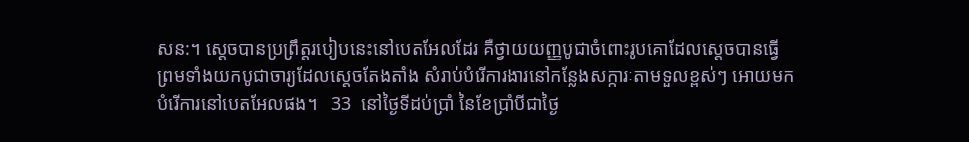សន:។ ស្តេចបានប្រព្រឹត្តរបៀបនេះនៅបេតអែលដែរ គឺថ្វាយយញ្ញបូជាចំពោះរូបគោដែលស្តេចបានធ្វើ ព្រមទាំងយកបូជាចារ្យដែលស្តេចតែងតាំង សំរាប់បំរើការងារនៅកន្លែងសក្ការៈតាមទួលខ្ពស់ៗ អោយមកបំរើការនៅបេតអែលផង។   33  នៅថ្ងៃទីដប់ប្រាំ នៃខែប្រាំបីជាថ្ងៃ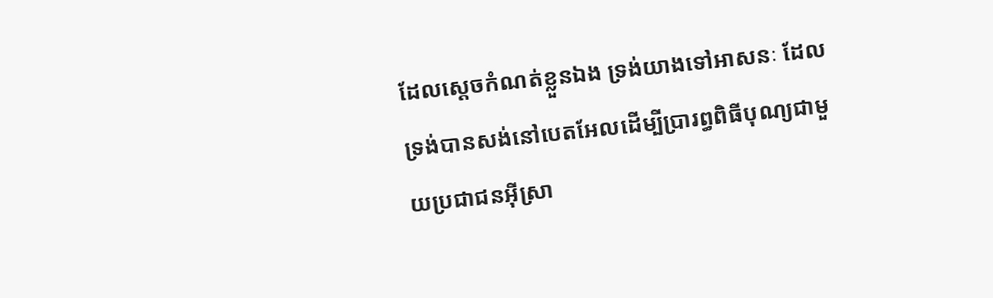ដែលស្តេចកំណត់ខ្លួនឯង ទ្រង់យាងទៅអាសនៈ ដែលទ្រង់បានសង់នៅបេតអែលដើម្បីប្រារព្ធពិធីបុណ្យជាមួយប្រជាជនអ៊ីស្រា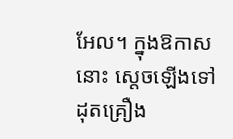អែល។ ក្នុងឱកាសនោះ ស្តេចឡើងទៅដុតគ្រឿង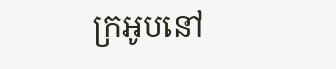ក្រអូបនៅ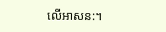លើអាសន:។